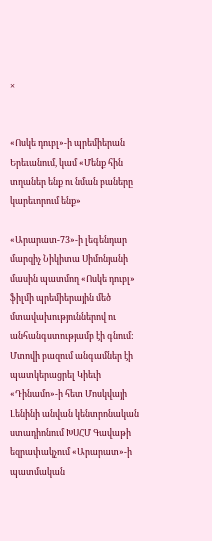×


«Ոսկե դուբլ»-ի պրեմիերան Երեւանում, կամ «Մենք հին տղաներ ենք ու նման բաները կարեւորում ենք»

«Արարատ-73»-ի լեգենդար մարզիչ Նիկիտա Սիմոնյանի մասին պատմող «Ոսկե դուբլ» ֆիլմի պրեմիերային մեծ մտավախություններով ու անհանգստությամբ էի գնում: Մտովի բազում անգամներ էի պատկերացրել Կիեւի «Դինամո»-ի հետ Մոսկվայի Լենինի անվան կենտրոնական ստադիոնում ԽՍՀՄ Գավաթի եզրափակչում «Արարատ»-ի պատմական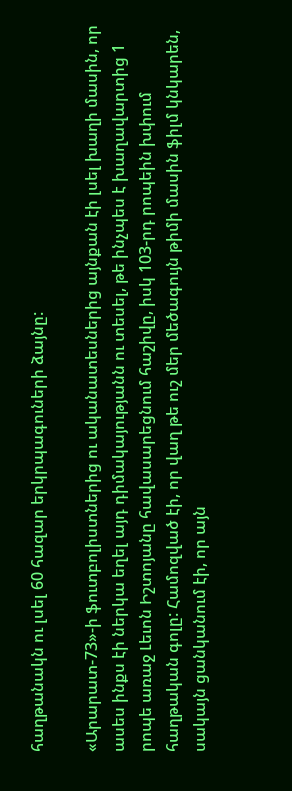հաղթանակն ու լսել 60 հազար երկրպագուների ձայնը:

«Արարատ-73»-ի ֆուտբոլիստներից ու ականատեսներից այնքան էի լսել խաղի մասին, որ ասես ինքս էի ներկա եղել այդ դիմակայությանն ու տեսել, թե ինչպես է խաղավարտից 1 րոպե առաջ Լեւոն Իշտոյանը հավասարեցնում հաշիվը, իսկ 103-րդ րոպեին խփում հաղթական գոլը: Համոզված էի, որ վաղ թե ուշ մեր մեծագույն թիմի մասին ֆիլմ կնկարեն, սակայն ցանկանում էի, որ այն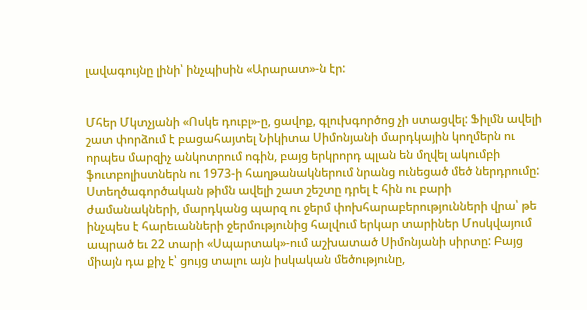լավագույնը լինի՝ ինչպիսին «Արարատ»-ն էր:


Մհեր Մկտչյանի «Ոսկե դուբլ»-ը, ցավոք, գլուխգործոց չի ստացվել: Ֆիլմն ավելի շատ փորձում է բացահայտել Նիկիտա Սիմոնյանի մարդկային կողմերն ու որպես մարզիչ անկոտրում ոգին, բայց երկրորդ պլան են մղվել ակումբի ֆուտբոլիստներն ու 1973-ի հաղթանակներում նրանց ունեցած մեծ ներդրումը: Ստեղծագործական թիմն ավելի շատ շեշտը դրել է հին ու բարի ժամանակների, մարդկանց պարզ ու ջերմ փոխհարաբերությունների վրա՝ թե ինչպես է հարեւանների ջերմությունից հալվում երկար տարիներ Մոսկվայում ապրած եւ 22 տարի «Սպարտակ»-ում աշխատած Սիմոնյանի սիրտը: Բայց միայն դա քիչ է՝ ցույց տալու այն իսկական մեծությունը,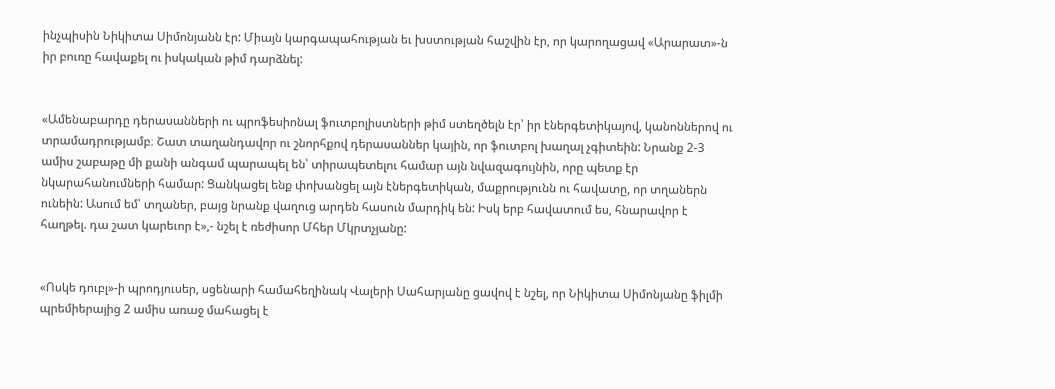ինչպիսին Նիկիտա Սիմոնյանն էր: Միայն կարգապահության եւ խստության հաշվին էր, որ կարողացավ «Արարատ»-ն իր բուռը հավաքել ու իսկական թիմ դարձնել:


«Ամենաբարդը դերասանների ու պրոֆեսիոնալ ֆուտբոլիստների թիմ ստեղծելն էր՝ իր էներգետիկայով, կանոններով ու տրամադրությամբ։ Շատ տաղանդավոր ու շնորհքով դերասաններ կային, որ ֆուտբոլ խաղալ չգիտեին: Նրանք 2-3 ամիս շաբաթը մի քանի անգամ պարապել են՝ տիրապետելու համար այն նվազագույնին, որը պետք էր նկարահանումների համար: Ցանկացել ենք փոխանցել այն էներգետիկան, մաքրությունն ու հավատը, որ տղաներն ունեին: Ասում եմ՝ տղաներ, բայց նրանք վաղուց արդեն հասուն մարդիկ են: Իսկ երբ հավատում ես, հնարավոր է հաղթել. դա շատ կարեւոր է»,- նշել է ռեժիսոր Մհեր Մկրտչյանը:


«Ոսկե դուբլ»-ի պրոդյուսեր, սցենարի համահեղինակ Վալերի Սահարյանը ցավով է նշել, որ Նիկիտա Սիմոնյանը ֆիլմի պրեմիերայից 2 ամիս առաջ մահացել է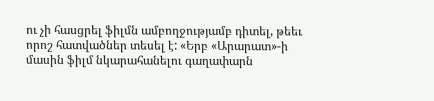ու չի հասցրել ֆիլմն ամբողջությամբ դիտել, թեեւ որոշ հատվածներ տեսել է: «Երբ «Արարատ»-ի մասին ֆիլմ նկարահանելու գաղափարն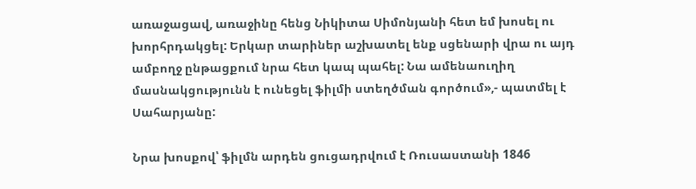առաջացավ, առաջինը հենց Նիկիտա Սիմոնյանի հետ եմ խոսել ու խորհրդակցել: Երկար տարիներ աշխատել ենք սցենարի վրա ու այդ ամբողջ ընթացքում նրա հետ կապ պահել: Նա ամենաուղիղ մասնակցությունն է ունեցել ֆիլմի ստեղծման գործում»,- պատմել է Սահարյանը:

Նրա խոսքով՝ ֆիլմն արդեն ցուցադրվում է Ռուսաստանի 1846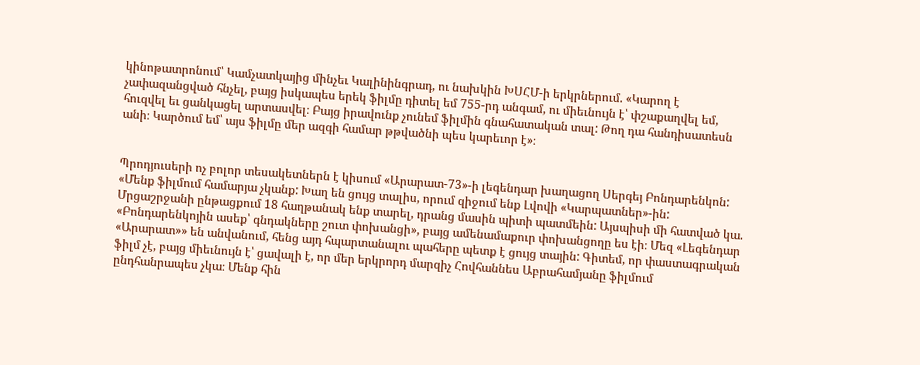կինոթատրոնում՝ Կամչատկայից մինչեւ Կալինինգրադ, ու նախկին ԽՍՀՄ-ի երկրներում. «Կարող է չափազանցված հնչել, բայց իսկապես երեկ ֆիլմը դիտել եմ 755-րդ անգամ, ու միեւնույն է՝ փշաքաղվել եմ, հուզվել եւ ցանկացել արտասվել։ Բայց իրավունք չունեմ ֆիլմին գնահատական տալ: Թող դա հանդիսատեսն անի։ Կարծում եմ՝ այս ֆիլմը մեր ազգի համար թթվածնի պես կարեւոր է»։


Պրոդյուսերի ոչ բոլոր տեսակետներն է կիսում «Արարատ-73»-ի լեգենդար խաղացող Սերգեյ Բոնդարենկոն: «Մենք ֆիլմում համարյա չկանք: Խաղ են ցույց տալիս, որում զիջում ենք Լվովի «Կարպատներ»-ին: Մրցաշրջանի ընթացքում 18 հաղթանակ ենք տարել, դրանց մասին պիտի պատմեին: Այսպիսի մի հատված կա. «Բոնդարենկոյին ասեք՝ գնդակները շուտ փոխանցի», բայց ամենամաքուր փոխանցողը ես էի։ Մեզ «Լեգենդար «Արարատ»» են անվանում, հենց այդ հպարտանալու պահերը պետք է ցույց տային: Գիտեմ, որ փաստագրական ֆիլմ չէ, բայց միեւնույն է՝ ցավալի է, որ մեր երկրորդ մարզիչ Հովհաննես Աբրահամյանը ֆիլմում ընդհանրապես չկա։ Մենք հին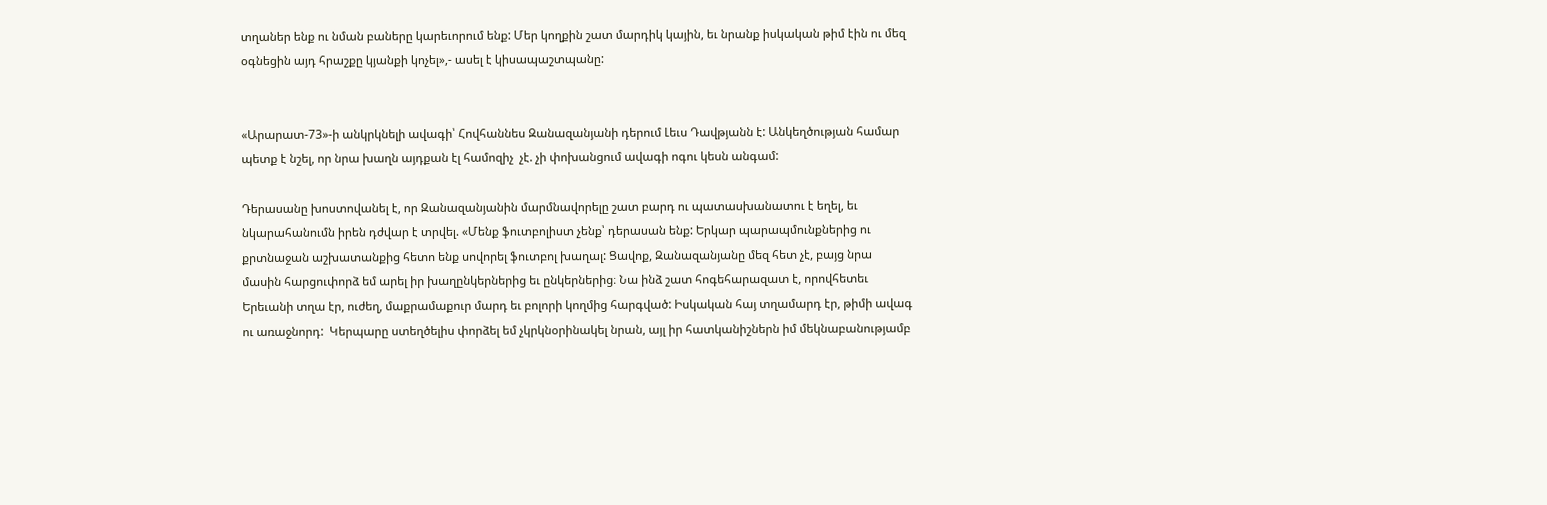տղաներ ենք ու նման բաները կարեւորում ենք: Մեր կողքին շատ մարդիկ կային, եւ նրանք իսկական թիմ էին ու մեզ օգնեցին այդ հրաշքը կյանքի կոչել»,- ասել է կիսապաշտպանը:


«Արարատ-73»-ի անկրկնելի ավագի՝ Հովհաննես Զանազանյանի դերում Լեւս Դավթյանն է: Անկեղծության համար պետք է նշել, որ նրա խաղն այդքան էլ համոզիչ  չէ. չի փոխանցում ավագի ոգու կեսն անգամ:

Դերասանը խոստովանել է, որ Զանազանյանին մարմնավորելը շատ բարդ ու պատասխանատու է եղել, եւ նկարահանումն իրեն դժվար է տրվել. «Մենք ֆուտբոլիստ չենք՝ դերասան ենք: Երկար պարապմունքներից ու քրտնաջան աշխատանքից հետո ենք սովորել ֆուտբոլ խաղալ: Ցավոք, Զանազանյանը մեզ հետ չէ, բայց նրա մասին հարցուփորձ եմ արել իր խաղընկերներից եւ ընկերներից։ Նա ինձ շատ հոգեհարազատ է, որովհետեւ Երեւանի տղա էր, ուժեղ, մաքրամաքուր մարդ եւ բոլորի կողմից հարգված: Իսկական հայ տղամարդ էր, թիմի ավագ ու առաջնորդ:  Կերպարը ստեղծելիս փորձել եմ չկրկնօրինակել նրան, այլ իր հատկանիշներն իմ մեկնաբանությամբ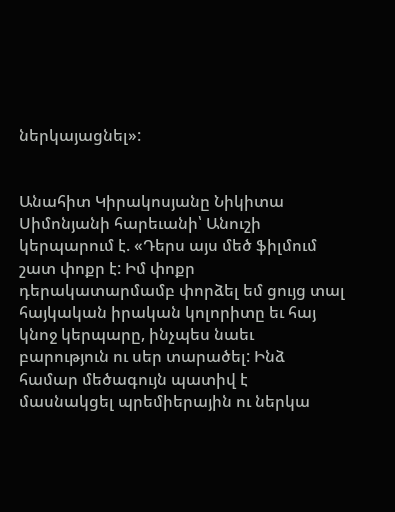ներկայացնել»:


Անահիտ Կիրակոսյանը Նիկիտա Սիմոնյանի հարեւանի՝ Անուշի կերպարում է. «Դերս այս մեծ ֆիլմում շատ փոքր է: Իմ փոքր դերակատարմամբ փորձել եմ ցույց տալ հայկական իրական կոլորիտը եւ հայ կնոջ կերպարը, ինչպես նաեւ բարություն ու սեր տարածել: Ինձ համար մեծագույն պատիվ է մասնակցել պրեմիերային ու ներկա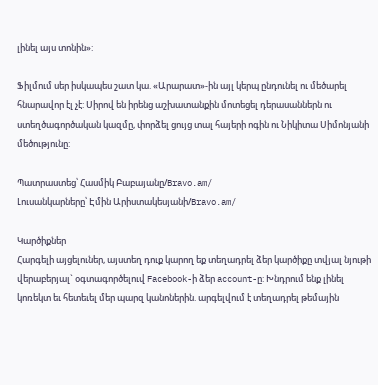լինել այս տոնին»:

Ֆիլմում սեր իսկապես շատ կա. «Արարատ»-ին այլ կերպ ընդունել ու մեծարել հնարավոր էլ չէ: Սիրով են իրենց աշխատանքին մոտեցել դերասաններն ու ստեղծագործական կազմը, փորձել ցույց տալ հայերի ոգին ու Նիկիտա Սիմոնյանի մեծությունը:

Պատրաստեց՝ Հասմիկ Բաբայանը/Bravo.am/
Լուսանկարները՝ Էմին Արիստակեսյանի/Bravo.am/

Կարծիքներ
Հարգելի այցելուներ, այստեղ դուք կարող եք տեղադրել ձեր կարծիքը տվյալ նյութի վերաբերյալ` օգտագործելուվ Facebook-ի ձեր account-ը: Խնդրում ենք լինել կոռեկտ եւ հետեւել մեր պարզ կանոներին. արգելվում է տեղադրել թեմային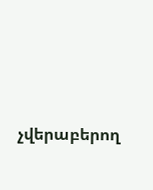չվերաբերող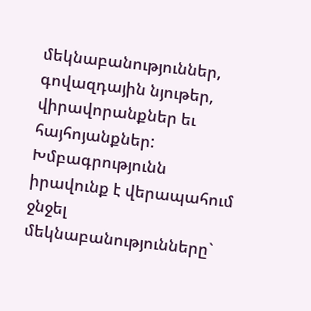մեկնաբանություններ, գովազդային նյութեր, վիրավորանքներ եւ հայհոյանքներ: Խմբագրությունն իրավունք է վերապահում ջնջել մեկնաբանությունները`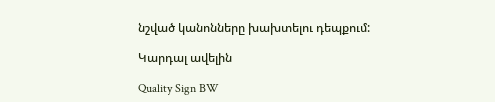նշված կանոնները խախտելու դեպքում:

Կարդալ ավելին

Quality Sign BW